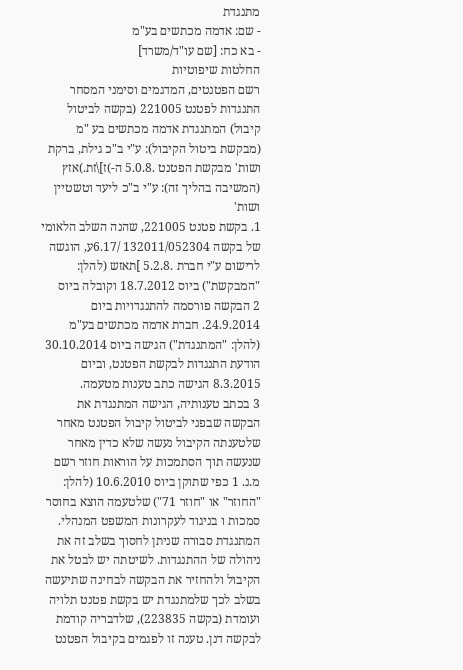מתנגדת
- שם: אדמה מכתשים בע"מ
- בא כח: [שם עו"ד/משרד]
החלטות שיפוטיות
רשם הפטנטים, המדגמים וסימני המסחר
התנגדות לפטנט 221005 (בקשה לביטול קיבול) המתנגדת אדמה מכתשים בע "מ (מבקשת ביטול הקיבול): ע"י ב"כ גילת, ברקת ושות' מבקשת הפטנט .5.0.8 ה-)ז]\זת.)אזץ (המשיבה בהליך זה): ע"י ב"כ ליעד וטשטיין ושות'
1. בקשת פטנט 221005, שהנה השלב הלאומי של בקשה 132011/052304 /6.17ע, הוגשה לרישום ע"י חברת .5.2.8 ]תאזש (להלן: "המבקשת") ביוס 18.7.2012 וקובלה ביוס
2 הבקשה פורסמה להתנגדויות ביום 24.9.2014. חברת אדמה מכתשים בע"מ (להלן: "המתנגדת") הגישה ביוס 30.10.2014 הודעת התנגדות לבקשת הפטנט, וביום 8.3.2015 הגישה כתב טענות מטעמה.
3 בכתב טענותיה, הגישה המתנגדת את הבקשה שבפני לביטול קיבול הפטנט מאחר שלטענתה הקיבול נעשה שלא כדין מאחר שנעשה תוך הסתמכות על הוראות חוזר רשם מ.נ. 1 כפי שתוקן ביוס 10.6.2010 (להלן: "החוזר" או "חוזר 71") שלטעמה הוצא בחוסר סמכות ו בניגוד לעקרונות המשפט המנהלי. המתנגדת סבורה שניתן לחסוך בשלב זה את ניהולה של ההתנגדות. לשיטתה יש לבטל את הקיבול ולהחזיר את הבקשה לבחינה שתיעשה בשלב לכך שלמתנגדת יש בקשת פטנט תלויה ועומדת (בקשה 223835), שלדבריה קודמת לבקשה דנן. טענה זו לפגמים בקיבול הפטנט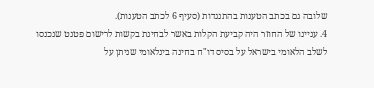שלובה גם בכתב הטענות בהתנגדות (סעיף 6 לכתב הטענות).
4. עניינו של החוזר היה קביעת הקלות באשר לבחינת בקשות לרישום פטנט שנכנסו לשלב הלאומי בישראל על בסיס דו"ח בחינה בינלאומי שניתן על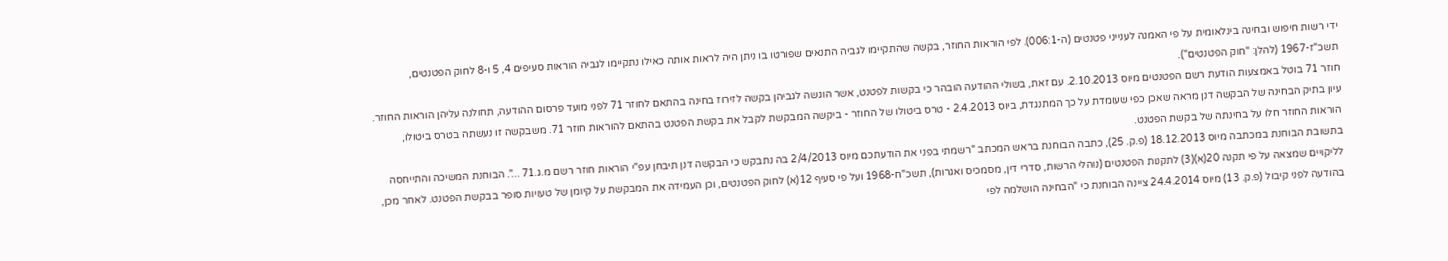ידי רשות חיפוש ובחינה בינלאומית על פי האמנה לענייני פטנטים (ה-006:1). לפי הוראות החוזר, בקשה שהתקיימו לגביה התנאים שפורטו בו ניתן היה לראות אותה כאילו נתקיימו לגביה הוראות סעיפים 4, 5 ו-8 לחוק הפטנטים, תשכ"ז-1967 (להלן: "חוק הפטנטים").
חוזר 71 בוטל באמצעות הודעת רשם הפטנטים מיוס 2.10.2013. עם זאת, בשולי ההודעה הובהר כי בקשות לפטנט, אשר הוגשה לגביהן בקשה לזירוז בחינה בהתאם לחוזר 71 לפני מועד פרסום ההודעה, תחולנה עליהן הוראות החוזר.
עיון בתיק הבחינה של הבקשה דנן מראה שאכן כפי שעומדת על כך המתנגדת, ביוס 2.4.2013 - טרס ביטולו של החוזר - ביקשה המבקשת לקבל את בקשת הפטנט בהתאם להוראות חוזר 71. משבקשה זו נעשתה בטרס ביטולו, הוראות החוזר חלו על בחינתה של בקשת הפטנט.
בתשובת הבוחנת במכתבה מיוס 18.12.2013 (פ.ק. 25), כתבה הבוחנת בראש המכתב "רשמתי בפני את הודעתכם מיוס 2/4/2013 בה נתבקש כי הבקשה דנן תיבחן עפ"י הוראות חוזר רשם מ.ג.71 ...". הבוחנת המשיכה והתייחסה לליקויים שמצאה על פי תקנה 20(א)(3) לתקנות הפטנטים (נוהלי הרשות, סדרי דין, מסמכיס ואגרות), תשכ"ח-1968 ועל פי סעיף 12(א) לחוק הפטנטים, וכן העמידה את המבקשת על קיומן של טעויות סופר בבקשת הפטנט. לאחר מכן, בהודעה לפני קיבול (פ.ק. 13) מיוס 24.4.2014 ציינה הבוחנת כי "הבחינה הושלמה לפי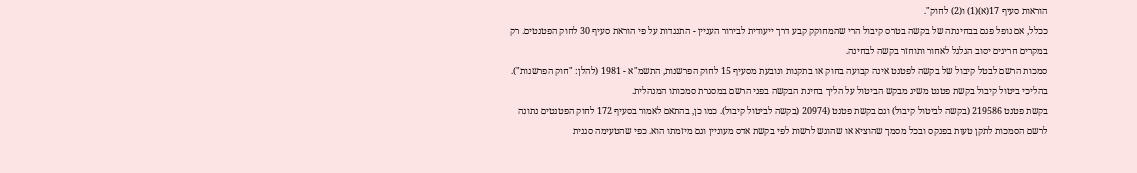הוראות סעיף 17(א)(1) ו(2) לחוק".
ככלל, אם נופל פגם בבחינתה של בקשה בטרס קיבול הרי שהמחוקק קבע דרך ייעודית לבירור העניין - התנגדות על פי הוראת סעיף 30 לחוק הפטנטים. רק במקרים חריגים יסוב הגלגל לאחור ותוחזר בקשה לבחינה.
סמכות הרשם לבטל קיבול של בקשה לפטנט אינה קבועה בחוק או בתקנות ונובעת מסעיף 15 לחוק הפרשנות, התשמ"א - 1981 (להלן: "חוק הפרשנות"). בהליכי ביטול קיבול בקשת פטנט משיג מבקש הביטול על הליך בחינת הבקשה בפני הרשם במסגרת סמכותו המנהלית.
בקשת פטנט 219586 (בקשה לביטול קיבול) וגם בקשת פטנט (20974 (בקשה לביטול קיבול). כמו כן, בהתאם לאמור בסעיף 172 לחוק הפטנטים נתונה לרשם הסמכות לתקן טעות בפנקס ובכל מסמך שהוציא או שהוגש לרשות לפי בקשת אדס מעוניין וגם מיזמתו הוא. כפי שהטעימה סגנית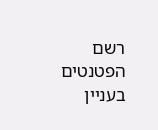רשם הפטנטים בעניין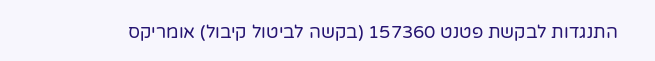התנגדות לבקשת פטנט 157360 (בקשה לביטול קיבול) אומריקס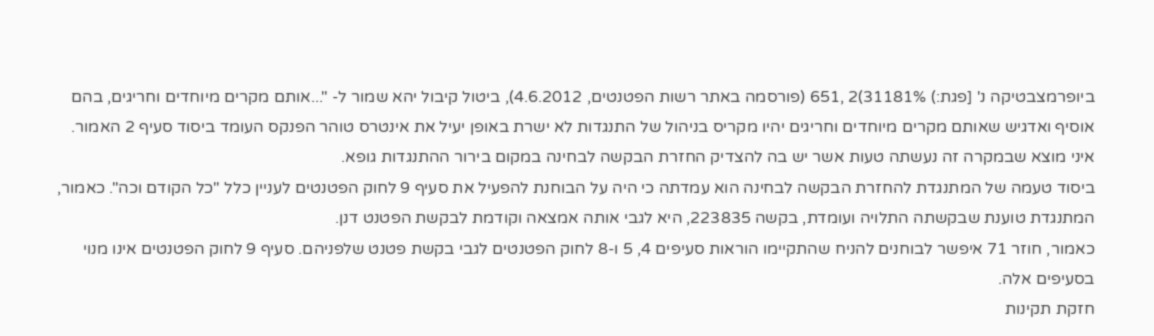ביופרמצבטיקה נ' [פגת:) 31181%)2 ,651 (פורסמה באתר רשות הפטנטים, 4.6.2012), ביטול קיבול יהא שמור ל- "...אותם מקרים מיוחדים וחריגים, בהם
אוסיף ואדגיש שאותם מקרים מיוחדים וחריגים יהיו מקריס בניהול של התנגדות לא ישרת באופן יעיל את אינטרס טוהר הפנקס העומד ביסוד סעיף 2 האמור.
איני מוצא שבמקרה זה נעשתה טעות אשר יש בה להצדיק החזרת הבקשה לבחינה במקום בירור ההתנגדות גופא.
ביסוד טעמה של המתנגדת להחזרת הבקשה לבחינה הוא עמדתה כי היה על הבוחנת להפעיל את סעיף 9 לחוק הפטנטים לעניין כלל "כל הקודם וכה". כאמור, המתנגדת טוענת שבקשתה התלויה ועומדת, בקשה 223835, היא לגבי אותה אמצאה וקודמת לבקשת הפטנט דנן.
כאמור, חוזר 71 איפשר לבוחנים להניח שהתקיימו הוראות סעיפים 4, 5 ו-8 לחוק הפטנטים לגבי בקשת פטנט שלפניהם. סעיף 9 לחוק הפטנטים אינו מנוי בסעיפים אלה.
חזקת תקינות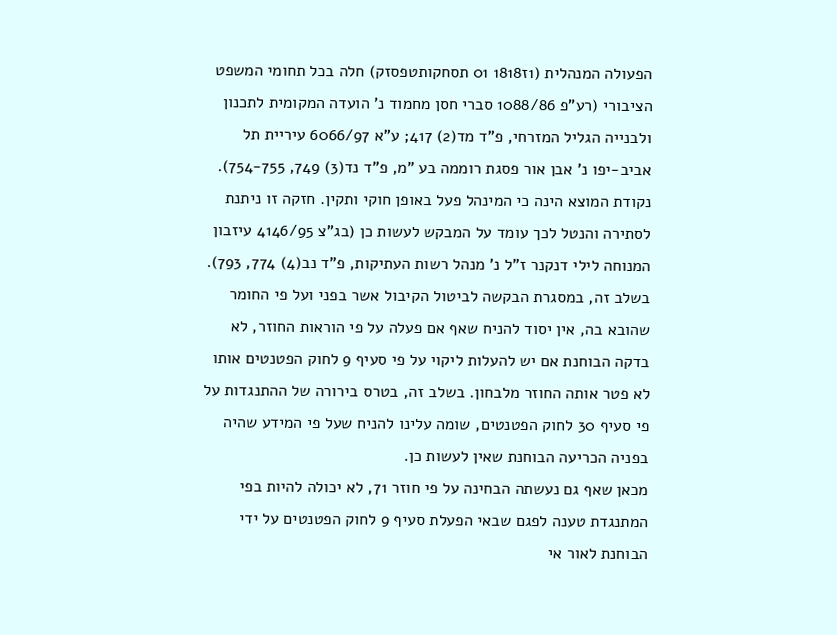הפעולה המנהלית (1ז1818 01 תסחקותטפסזק) חלה בכל תחומי המשפט הציבורי (רע"פ 1088/86 סברי חסן מחמוד נ' הועדה המקומית לתכנון ולבנייה הגליל המזרחי, פ"ד מד(2) 417; ע"א 6066/97 עיריית תל אביב-יפו נ' אבן אור פסגת רוממה בע "מ, פ"ד נד(3) 749, 754-755). נקודת המוצא הינה כי המינהל פעל באופן חוקי ותקין. חזקה זו ניתנת לסתירה והנטל לכך עומד על המבקש לעשות כן (בג"צ 4146/95 עיזבון המנוחה לילי דנקנר ז"ל נ' מנהל רשות העתיקות, פ"ד נב(4) 774, 793).
בשלב זה, במסגרת הבקשה לביטול הקיבול אשר בפני ועל פי החומר שהובא בה, אין יסוד להניח שאף אם פעלה על פי הוראות החוזר, לא בדקה הבוחנת אם יש להעלות ליקוי על פי סעיף 9 לחוק הפטנטים אותו לא פטר אותה החוזר מלבחון. בשלב זה, בטרס בירורה של ההתנגדות על פי סעיף 30 לחוק הפטנטים, שומה עלינו להניח שעל פי המידע שהיה בפניה הכריעה הבוחנת שאין לעשות כן.
מכאן שאף גם נעשתה הבחינה על פי חוזר 71, לא יכולה להיות בפי המתנגדת טענה לפגם שבאי הפעלת סעיף 9 לחוק הפטנטים על ידי הבוחנת לאור אי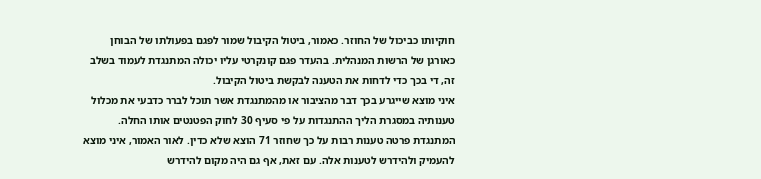חוקיותו כביכול של החוזר. כאמור, ביטול הקיבול שמור לפגם בפעולתו של הבוחן כאורגן של הרשות המנהלית. בהעדר פגם קונקרטי עליו יכולה המתנגדת לעמוד בשלב זה, די בכך כדי לדחות את הטענה לבקשת ביטול הקיבול.
איני מוצא שייגרע בכך דבר מהציבור או מהמתנגדת אשר תוכל לברר כדבעי את מכלול טענותיה במסגרת הליך ההתנגדות על פי סעיף 30 לחוק הפטנטים אותו החלה.
המתנגדת פרטה טענות רבות על כך שחוזר 71 הוצא שלא כדין. לאור האמור, איני מוצא להעמיק ולהידרש לטענות אלה. עם זאת, אף גם היה מקום להידרש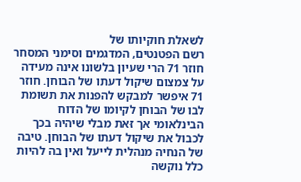לשאלת חוקיותו של
רשם הפטנטים, המדגמים וסימני המסחר
חוזר 71 הרי שעיון בלשונו אינה מעידה על צמצום שיקול דעתו של הבוחן. חוזר 71 איפשר למבקש להפנות את תשומת לבו של הבוחן לקיומו של הדוח הבינלאומי אך זּאת מבלי שיהיה בכך לכבול את שיקול דעתו של הבוחן. טיבה של הנחיה מנהלית לייעל ואין בה להיות כלל נוקשה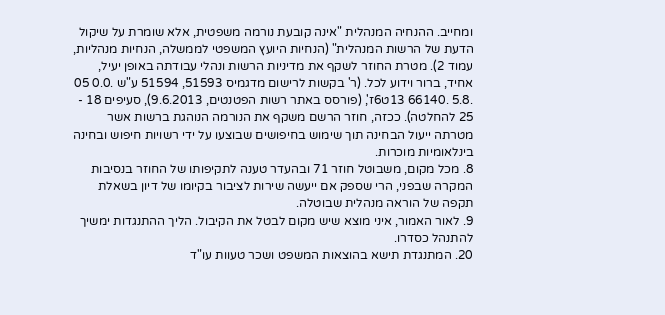ומחייב. ההנחיה המנהלית "אינה קובעת נורמה משפטית, אלא שומרת על שיקול הדעת של הרשות המנהלית" (הנחיות היועץ המשפטי לממשלה, הנחיות מנהליות, עמוד 2). מטרת החוזר לשקף את מדיניות הרשות ונהלי עבודתה באופן יעיל, אחיד, ברור וידוע לכל. (ר' בקשות לרישום מדגמיס 51593, 51594 ע"ש .0.0 05 .5.8 .66140 13ט6ז', (פורסס באתר רשות הפטנטים, 9.6.2013), סעיפים 18 - 25 להחלטה). ככזה, חוזר הרשם משקף את הנורמה הנוהגת ברשות אשר מטרתה ייעול הבחינה תוך שימוש בחיפושים שבוצעו על ידי רשויות חיפוש ובחינה בינלאומיות מוכרות.
8. מכל מקום, משבוטל חוזר 71 ובהעדר טענה לתקיפותו של החוזר בנסיבות המקרה שבפני, הרי שספק אם ייעשה שירות לציבור בקיומו של דיון בשאלת תקפה של הוראה מנהלית שבוטלה.
9. לאור האמור, איני מוצא שיש מקום לבטל את הקיבול. הליך ההתנגדות ימשיך להתנהל כסדרו.
20. המתנגדת תישא בהוצאות המשפט ושכר טעוות עו"ד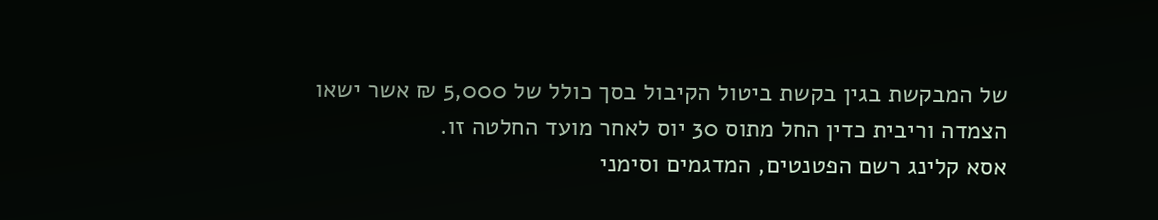של המבקשת בגין בקשת ביטול הקיבול בסך כולל של 5,000 ₪ אשר ישאו הצמדה וריבית כדין החל מתוס 30 יוס לאחר מועד החלטה זו.
אסא קלינג רשם הפטנטים, המדגמים וסימני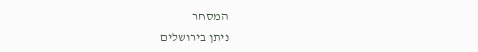המסחר
ניתן בירושלים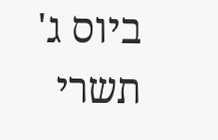ביוס ג' תשרי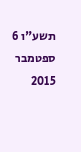תשע"ו 6 ספטמבר 2015